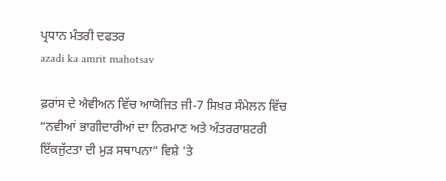ਪ੍ਰਧਾਨ ਮੰਤਰੀ ਦਫਤਰ
azadi ka amrit mahotsav

ਫ਼ਰਾਂਸ ਦੇ ਐਵੀਅਨ ਵਿੱਚ ਆਯੋਜਿਤ ਜੀ-7 ਸਿਖ਼ਰ ਸੰਮੇਲਨ ਵਿੱਚ “ਨਵੀਆਂ ਭਾਗੀਦਾਰੀਆਂ ਦਾ ਨਿਰਮਾਣ ਅਤੇ ਅੰਤਰਰਾਸ਼ਟਰੀ ਇੱਕਜੁੱਟਤਾ ਦੀ ਮੁੜ ਸਥਾਪਨਾ” ਵਿਸ਼ੇ 'ਤੇ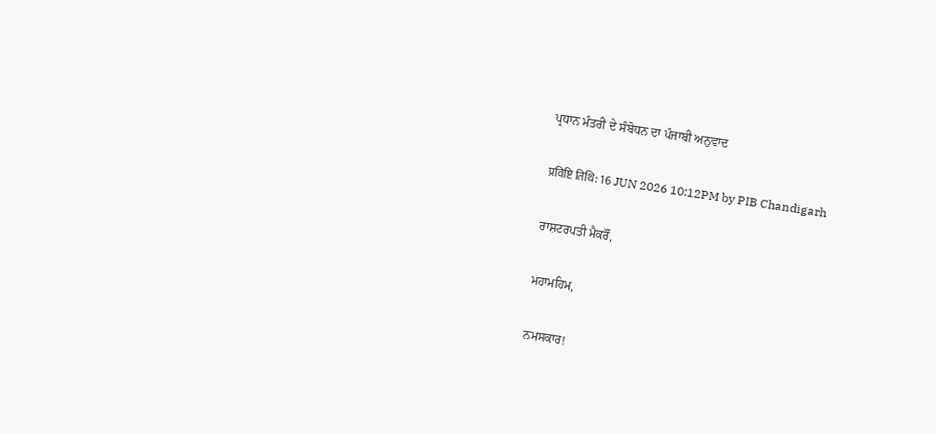ਪ੍ਰਧਾਨ ਮੰਤਰੀ ਦੇ ਸੰਬੋਧਨ ਦਾ ਪੰਜਾਬੀ ਅਨੁਵਾਦ

प्रविष्टि तिथि: 16 JUN 2026 10:12PM by PIB Chandigarh

ਰਾਸ਼ਟਰਪਤੀ ਮੈਕਰੌਂ,

ਮਹਾਮਹਿਮ,

ਨਮਸਕਾਰ!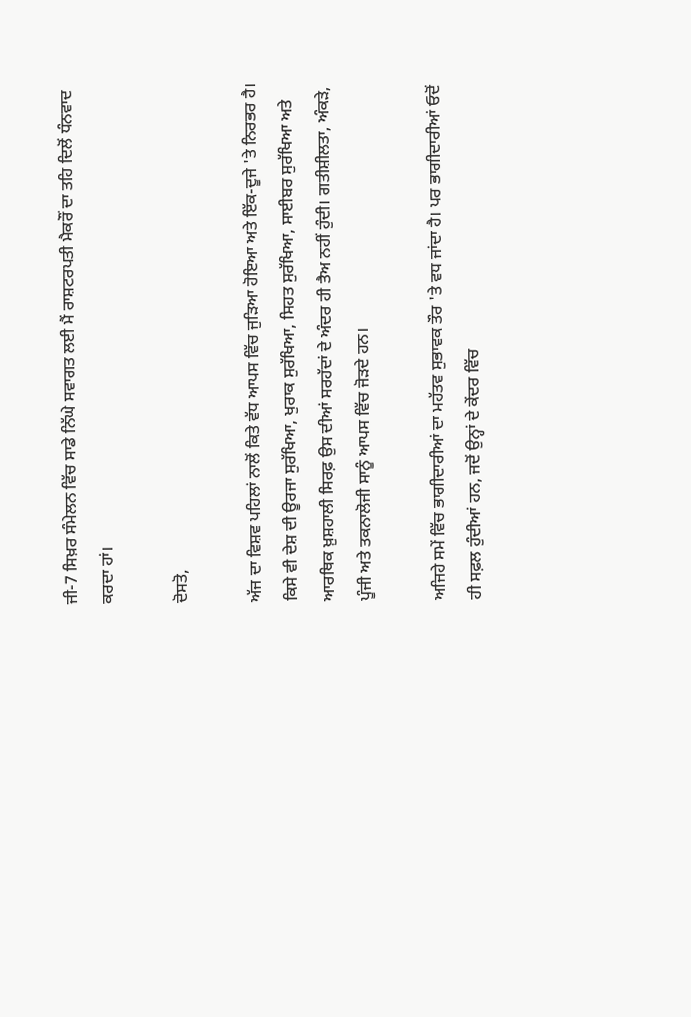ਜੀ-7 ਸਿਖ਼ਰ ਸੰਮੇਲਨ ਵਿੱਚ ਸਾਡੇ ਨਿੱਘੇ ਸਵਾਗਤ ਲਈ ਮੈਂ ਰਾਸ਼ਟਰਪਤੀ ਮੈਕਰੌਂ ਦਾ ਤਹਿ ਦਿਲੋਂ ਧੰਨਵਾਦ ਕਰਦਾ ਹਾਂ।

ਦੋਸਤੋ,

ਅੱਜ ਦਾ ਵਿਸ਼ਵ ਪਹਿਲਾਂ ਨਾਲੋਂ ਕਿਤੇ ਵੱਧ ਆਪਸ ਵਿੱਚ ਜੁੜਿਆ ਹੋਇਆ ਅਤੇ ਇੱਕ-ਦੂਜੇ 'ਤੇ ਨਿਰਭਰ ਹੈ। ਕਿਸੇ ਵੀ ਦੇਸ਼ ਦੀ ਊਰਜਾ ਸੁਰੱਖਿਆ, ਖੁਰਾਕ ਸੁਰੱਖਿਆ, ਸਿਹਤ ਸੁਰੱਖਿਆ, ਸਾਈਬਰ ਸੁਰੱਖਿਆ ਅਤੇ ਆਰਥਿਕ ਖ਼ੁਸ਼ਹਾਲੀ ਸਿਰਫ਼ ਉਸ ਦੀਆਂ ਸਰਹੱਦਾਂ ਦੇ ਅੰਦਰ ਹੀ ਤੈਅ ਨਹੀਂ ਹੁੰਦੀ। ਗਤੀਸ਼ੀਲਤਾ, ਅੰਕੜੇ, ਪੂੰਜੀ ਅਤੇ ਤਕਨਾਲੋਜੀ ਸਾਨੂੰ ਆਪਸ ਵਿੱਚ ਜੋੜਦੇ ਹਨ।

ਅਜਿਹੇ ਸਮੇਂ ਵਿੱਚ ਭਾਗੀਦਾਰੀਆਂ ਦਾ ਮਹੱਤਵ ਸੁਭਾਵਕ ਤੌਰ 'ਤੇ ਵਧ ਜਾਂਦਾ ਹੈ। ਪਰ ਭਾਗੀਦਾਰੀਆਂ ਓਦੋਂ ਹੀ ਸਫ਼ਲ ਹੁੰਦੀਆਂ ਹਨ, ਜਦੋਂ ਉਨ੍ਹਾਂ ਦੇ ਕੇਂਦਰ ਵਿੱਚ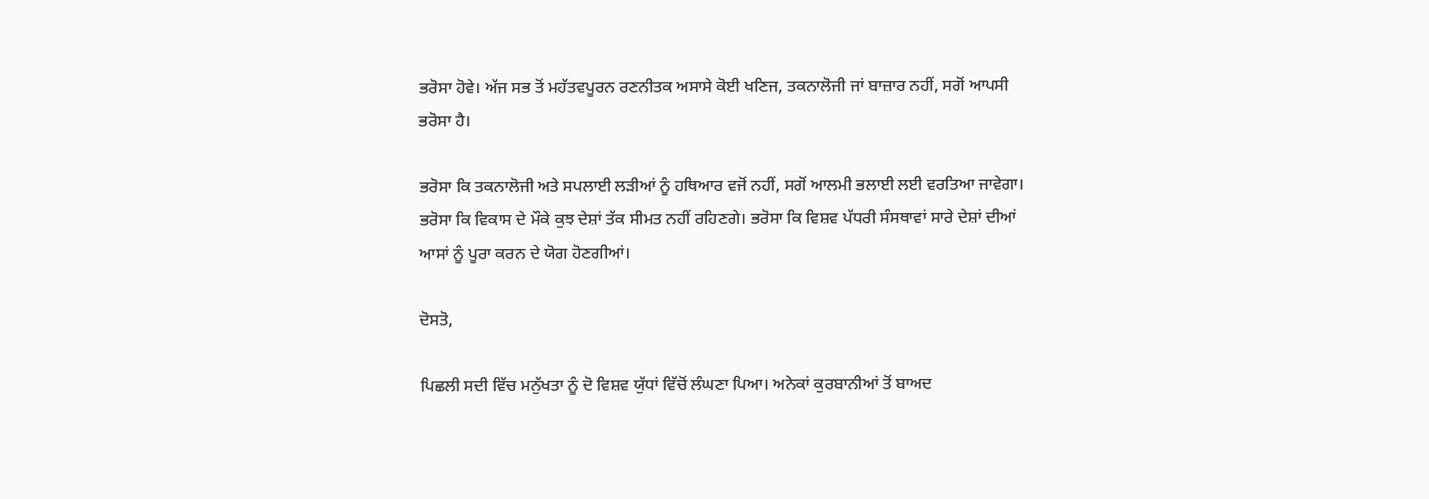ਭਰੋਸਾ ਹੋਵੇ। ਅੱਜ ਸਭ ਤੋਂ ਮਹੱਤਵਪੂਰਨ ਰਣਨੀਤਕ ਅਸਾਸੇ ਕੋਈ ਖਣਿਜ, ਤਕਨਾਲੋਜੀ ਜਾਂ ਬਾਜ਼ਾਰ ਨਹੀਂ, ਸਗੋਂ ਆਪਸੀ ਭਰੋਸਾ ਹੈ।

ਭਰੋਸਾ ਕਿ ਤਕਨਾਲੋਜੀ ਅਤੇ ਸਪਲਾਈ ਲੜੀਆਂ ਨੂੰ ਹਥਿਆਰ ਵਜੋਂ ਨਹੀਂ, ਸਗੋਂ ਆਲਮੀ ਭਲਾਈ ਲਈ ਵਰਤਿਆ ਜਾਵੇਗਾ। ਭਰੋਸਾ ਕਿ ਵਿਕਾਸ ਦੇ ਮੌਕੇ ਕੁਝ ਦੇਸ਼ਾਂ ਤੱਕ ਸੀਮਤ ਨਹੀਂ ਰਹਿਣਗੇ। ਭਰੋਸਾ ਕਿ ਵਿਸ਼ਵ ਪੱਧਰੀ ਸੰਸਥਾਵਾਂ ਸਾਰੇ ਦੇਸ਼ਾਂ ਦੀਆਂ ਆਸਾਂ ਨੂੰ ਪੂਰਾ ਕਰਨ ਦੇ ਯੋਗ ਹੋਣਗੀਆਂ।

ਦੋਸਤੋ,

ਪਿਛਲੀ ਸਦੀ ਵਿੱਚ ਮਨੁੱਖਤਾ ਨੂੰ ਦੋ ਵਿਸ਼ਵ ਯੁੱਧਾਂ ਵਿੱਚੋਂ ਲੰਘਣਾ ਪਿਆ। ਅਨੇਕਾਂ ਕੁਰਬਾਨੀਆਂ ਤੋਂ ਬਾਅਦ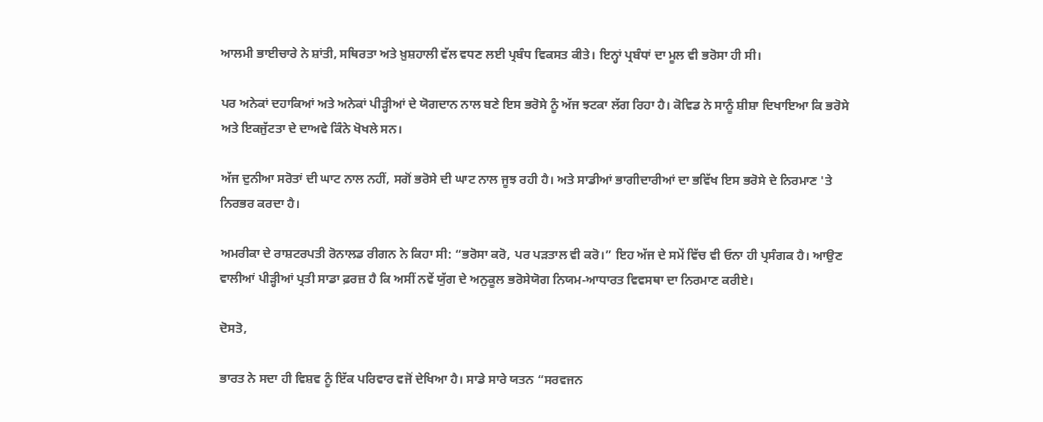ਆਲਮੀ ਭਾਈਚਾਰੇ ਨੇ ਸ਼ਾਂਤੀ, ਸਥਿਰਤਾ ਅਤੇ ਖ਼ੁਸ਼ਹਾਲੀ ਵੱਲ ਵਧਣ ਲਈ ਪ੍ਰਬੰਧ ਵਿਕਸਤ ਕੀਤੇ। ਇਨ੍ਹਾਂ ਪ੍ਰਬੰਧਾਂ ਦਾ ਮੂਲ ਵੀ ਭਰੋਸਾ ਹੀ ਸੀ।

ਪਰ ਅਨੇਕਾਂ ਦਹਾਕਿਆਂ ਅਤੇ ਅਨੇਕਾਂ ਪੀੜ੍ਹੀਆਂ ਦੇ ਯੋਗਦਾਨ ਨਾਲ ਬਣੇ ਇਸ ਭਰੋਸੇ ਨੂੰ ਅੱਜ ਝਟਕਾ ਲੱਗ ਰਿਹਾ ਹੈ। ਕੋਵਿਡ ਨੇ ਸਾਨੂੰ ਸ਼ੀਸ਼ਾ ਦਿਖਾਇਆ ਕਿ ਭਰੋਸੇ ਅਤੇ ਇਕਜੁੱਟਤਾ ਦੇ ਦਾਅਵੇ ਕਿੰਨੇ ਖੋਖਲੇ ਸਨ।

ਅੱਜ ਦੁਨੀਆ ਸਰੋਤਾਂ ਦੀ ਘਾਟ ਨਾਲ ਨਹੀਂ, ਸਗੋਂ ਭਰੋਸੇ ਦੀ ਘਾਟ ਨਾਲ ਜੂਝ ਰਹੀ ਹੈ। ਅਤੇ ਸਾਡੀਆਂ ਭਾਗੀਦਾਰੀਆਂ ਦਾ ਭਵਿੱਖ ਇਸ ਭਰੋਸੇ ਦੇ ਨਿਰਮਾਣ 'ਤੇ ਨਿਰਭਰ ਕਰਦਾ ਹੈ।

ਅਮਰੀਕਾ ਦੇ ਰਾਸ਼ਟਰਪਤੀ ਰੋਨਾਲਡ ਰੀਗਨ ਨੇ ਕਿਹਾ ਸੀ: “ਭਰੋਸਾ ਕਰੋ, ਪਰ ਪੜਤਾਲ ਵੀ ਕਰੋ।” ਇਹ ਅੱਜ ਦੇ ਸਮੇਂ ਵਿੱਚ ਵੀ ਓਨਾ ਹੀ ਪ੍ਰਸੰਗਕ ਹੈ। ਆਉਣ ਵਾਲੀਆਂ ਪੀੜ੍ਹੀਆਂ ਪ੍ਰਤੀ ਸਾਡਾ ਫ਼ਰਜ਼ ਹੈ ਕਿ ਅਸੀਂ ਨਵੇਂ ਯੁੱਗ ਦੇ ਅਨੁਕੂਲ ਭਰੋਸੇਯੋਗ ਨਿਯਮ-ਆਧਾਰਤ ਵਿਵਸਥਾ ਦਾ ਨਿਰਮਾਣ ਕਰੀਏ।

ਦੋਸਤੋ,

ਭਾਰਤ ਨੇ ਸਦਾ ਹੀ ਵਿਸ਼ਵ ਨੂੰ ਇੱਕ ਪਰਿਵਾਰ ਵਜੋਂ ਦੇਖਿਆ ਹੈ। ਸਾਡੇ ਸਾਰੇ ਯਤਨ “ਸਰਵਜਨ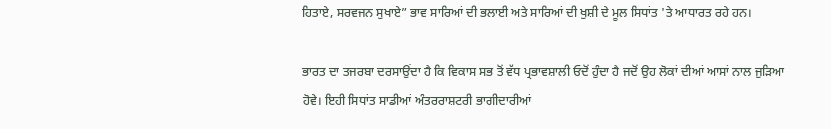ਹਿਤਾਏ, ਸਰਵਜਨ ਸੁਖਾਏ” ਭਾਵ ਸਾਰਿਆਂ ਦੀ ਭਲਾਈ ਅਤੇ ਸਾਰਿਆਂ ਦੀ ਖੁਸ਼ੀ ਦੇ ਮੂਲ ਸਿਧਾਂਤ 'ਤੇ ਆਧਾਰਤ ਰਹੇ ਹਨ।

ਭਾਰਤ ਦਾ ਤਜਰਬਾ ਦਰਸਾਉਂਦਾ ਹੈ ਕਿ ਵਿਕਾਸ ਸਭ ਤੋਂ ਵੱਧ ਪ੍ਰਭਾਵਸ਼ਾਲੀ ਓਦੋਂ ਹੁੰਦਾ ਹੈ ਜਦੋਂ ਉਹ ਲੋਕਾਂ ਦੀਆਂ ਆਸਾਂ ਨਾਲ ਜੁੜਿਆ ਹੋਵੇ। ਇਹੀ ਸਿਧਾਂਤ ਸਾਡੀਆਂ ਅੰਤਰਰਾਸ਼ਟਰੀ ਭਾਗੀਦਾਰੀਆਂ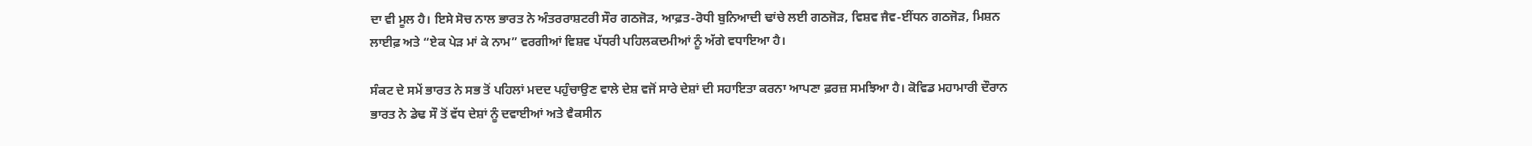ਦਾ ਵੀ ਮੂਲ ਹੈ। ਇਸੇ ਸੋਚ ਨਾਲ ਭਾਰਤ ਨੇ ਅੰਤਰਰਾਸ਼ਟਰੀ ਸੌਰ ਗਠਜੋੜ, ਆਫ਼ਤ-ਰੋਧੀ ਬੁਨਿਆਦੀ ਢਾਂਚੇ ਲਈ ਗਠਜੋੜ, ਵਿਸ਼ਵ ਜੈਵ-ਈਂਧਨ ਗਠਜੋੜ, ਮਿਸ਼ਨ ਲਾਈਫ਼ ਅਤੇ “ਏਕ ਪੇੜ ਮਾਂ ਕੇ ਨਾਮ” ਵਰਗੀਆਂ ਵਿਸ਼ਵ ਪੱਧਰੀ ਪਹਿਲਕਦਮੀਆਂ ਨੂੰ ਅੱਗੇ ਵਧਾਇਆ ਹੈ।

ਸੰਕਟ ਦੇ ਸਮੇਂ ਭਾਰਤ ਨੇ ਸਭ ਤੋਂ ਪਹਿਲਾਂ ਮਦਦ ਪਹੁੰਚਾਉਣ ਵਾਲੇ ਦੇਸ਼ ਵਜੋਂ ਸਾਰੇ ਦੇਸ਼ਾਂ ਦੀ ਸਹਾਇਤਾ ਕਰਨਾ ਆਪਣਾ ਫ਼ਰਜ਼ ਸਮਝਿਆ ਹੈ। ਕੋਵਿਡ ਮਹਾਮਾਰੀ ਦੌਰਾਨ ਭਾਰਤ ਨੇ ਡੇਢ ਸੌ ਤੋਂ ਵੱਧ ਦੇਸ਼ਾਂ ਨੂੰ ਦਵਾਈਆਂ ਅਤੇ ਵੈਕਸੀਨ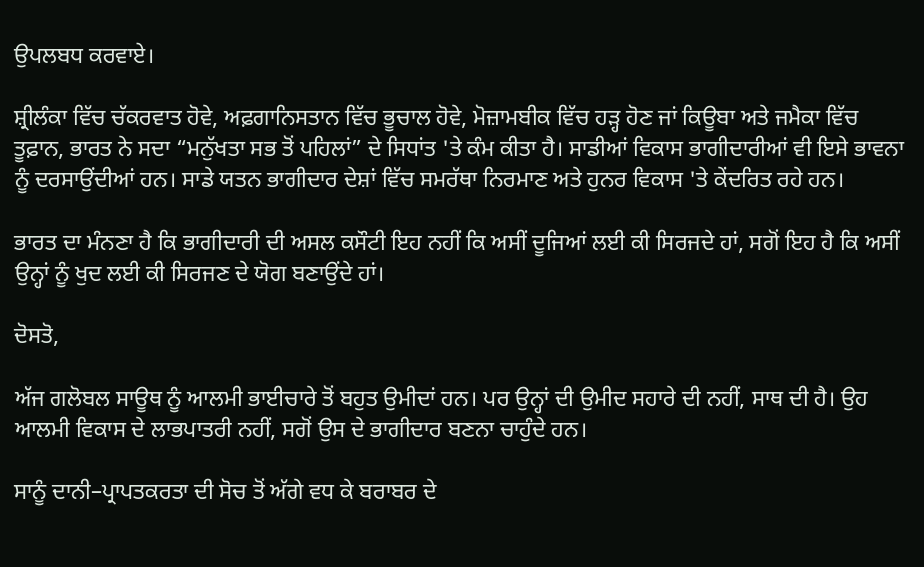ਉਪਲਬਧ ਕਰਵਾਏ।

ਸ਼੍ਰੀਲੰਕਾ ਵਿੱਚ ਚੱਕਰਵਾਤ ਹੋਵੇ, ਅਫ਼ਗਾਨਿਸਤਾਨ ਵਿੱਚ ਭੂਚਾਲ ਹੋਵੇ, ਮੋਜ਼ਾਮਬੀਕ ਵਿੱਚ ਹੜ੍ਹ ਹੋਣ ਜਾਂ ਕਿਊਬਾ ਅਤੇ ਜਮੈਕਾ ਵਿੱਚ ਤੂਫ਼ਾਨ, ਭਾਰਤ ਨੇ ਸਦਾ “ਮਨੁੱਖਤਾ ਸਭ ਤੋਂ ਪਹਿਲਾਂ” ਦੇ ਸਿਧਾਂਤ 'ਤੇ ਕੰਮ ਕੀਤਾ ਹੈ। ਸਾਡੀਆਂ ਵਿਕਾਸ ਭਾਗੀਦਾਰੀਆਂ ਵੀ ਇਸੇ ਭਾਵਨਾ ਨੂੰ ਦਰਸਾਉਂਦੀਆਂ ਹਨ। ਸਾਡੇ ਯਤਨ ਭਾਗੀਦਾਰ ਦੇਸ਼ਾਂ ਵਿੱਚ ਸਮਰੱਥਾ ਨਿਰਮਾਣ ਅਤੇ ਹੁਨਰ ਵਿਕਾਸ 'ਤੇ ਕੇਂਦਰਿਤ ਰਹੇ ਹਨ।

ਭਾਰਤ ਦਾ ਮੰਨਣਾ ਹੈ ਕਿ ਭਾਗੀਦਾਰੀ ਦੀ ਅਸਲ ਕਸੌਟੀ ਇਹ ਨਹੀਂ ਕਿ ਅਸੀਂ ਦੂਜਿਆਂ ਲਈ ਕੀ ਸਿਰਜਦੇ ਹਾਂ, ਸਗੋਂ ਇਹ ਹੈ ਕਿ ਅਸੀਂ ਉਨ੍ਹਾਂ ਨੂੰ ਖੁਦ ਲਈ ਕੀ ਸਿਰਜਣ ਦੇ ਯੋਗ ਬਣਾਉਂਦੇ ਹਾਂ।

ਦੋਸਤੋ,

ਅੱਜ ਗਲੋਬਲ ਸਾਊਥ ਨੂੰ ਆਲਮੀ ਭਾਈਚਾਰੇ ਤੋਂ ਬਹੁਤ ਉਮੀਦਾਂ ਹਨ। ਪਰ ਉਨ੍ਹਾਂ ਦੀ ਉਮੀਦ ਸਹਾਰੇ ਦੀ ਨਹੀਂ, ਸਾਥ ਦੀ ਹੈ। ਉਹ ਆਲਮੀ ਵਿਕਾਸ ਦੇ ਲਾਭਪਾਤਰੀ ਨਹੀਂ, ਸਗੋਂ ਉਸ ਦੇ ਭਾਗੀਦਾਰ ਬਣਨਾ ਚਾਹੁੰਦੇ ਹਨ।

ਸਾਨੂੰ ਦਾਨੀ–ਪ੍ਰਾਪਤਕਰਤਾ ਦੀ ਸੋਚ ਤੋਂ ਅੱਗੇ ਵਧ ਕੇ ਬਰਾਬਰ ਦੇ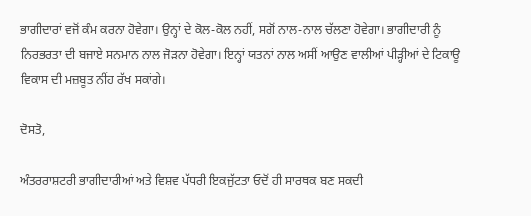ਭਾਗੀਦਾਰਾਂ ਵਜੋਂ ਕੰਮ ਕਰਨਾ ਹੋਵੇਗਾ। ਉਨ੍ਹਾਂ ਦੇ ਕੋਲ-ਕੋਲ ਨਹੀਂ, ਸਗੋਂ ਨਾਲ-ਨਾਲ ਚੱਲਣਾ ਹੋਵੇਗਾ। ਭਾਗੀਦਾਰੀ ਨੂੰ ਨਿਰਭਰਤਾ ਦੀ ਬਜਾਏ ਸਨਮਾਨ ਨਾਲ ਜੋੜਨਾ ਹੋਵੇਗਾ। ਇਨ੍ਹਾਂ ਯਤਨਾਂ ਨਾਲ ਅਸੀਂ ਆਉਣ ਵਾਲੀਆਂ ਪੀੜ੍ਹੀਆਂ ਦੇ ਟਿਕਾਊ ਵਿਕਾਸ ਦੀ ਮਜ਼ਬੂਤ ਨੀਂਹ ਰੱਖ ਸਕਾਂਗੇ।

ਦੋਸਤੋ,

ਅੰਤਰਰਾਸ਼ਟਰੀ ਭਾਗੀਦਾਰੀਆਂ ਅਤੇ ਵਿਸ਼ਵ ਪੱਧਰੀ ਇਕਜੁੱਟਤਾ ਓਦੋਂ ਹੀ ਸਾਰਥਕ ਬਣ ਸਕਦੀ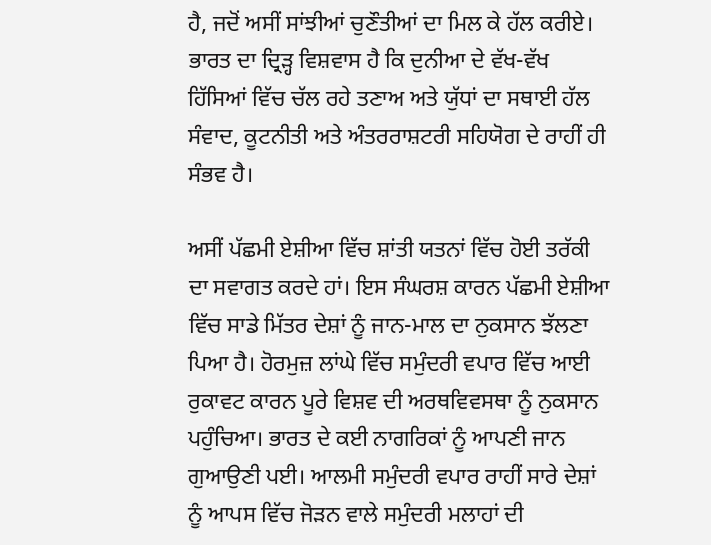ਹੈ, ਜਦੋਂ ਅਸੀਂ ਸਾਂਝੀਆਂ ਚੁਣੌਤੀਆਂ ਦਾ ਮਿਲ ਕੇ ਹੱਲ ਕਰੀਏ। ਭਾਰਤ ਦਾ ਦ੍ਰਿੜ੍ਹ ਵਿਸ਼ਵਾਸ ਹੈ ਕਿ ਦੁਨੀਆ ਦੇ ਵੱਖ-ਵੱਖ ਹਿੱਸਿਆਂ ਵਿੱਚ ਚੱਲ ਰਹੇ ਤਣਾਅ ਅਤੇ ਯੁੱਧਾਂ ਦਾ ਸਥਾਈ ਹੱਲ ਸੰਵਾਦ, ਕੂਟਨੀਤੀ ਅਤੇ ਅੰਤਰਰਾਸ਼ਟਰੀ ਸਹਿਯੋਗ ਦੇ ਰਾਹੀਂ ਹੀ ਸੰਭਵ ਹੈ।

ਅਸੀਂ ਪੱਛਮੀ ਏਸ਼ੀਆ ਵਿੱਚ ਸ਼ਾਂਤੀ ਯਤਨਾਂ ਵਿੱਚ ਹੋਈ ਤਰੱਕੀ ਦਾ ਸਵਾਗਤ ਕਰਦੇ ਹਾਂ। ਇਸ ਸੰਘਰਸ਼ ਕਾਰਨ ਪੱਛਮੀ ਏਸ਼ੀਆ ਵਿੱਚ ਸਾਡੇ ਮਿੱਤਰ ਦੇਸ਼ਾਂ ਨੂੰ ਜਾਨ-ਮਾਲ ਦਾ ਨੁਕਸਾਨ ਝੱਲਣਾ ਪਿਆ ਹੈ। ਹੋਰਮੁਜ਼ ਲਾਂਘੇ ਵਿੱਚ ਸਮੁੰਦਰੀ ਵਪਾਰ ਵਿੱਚ ਆਈ ਰੁਕਾਵਟ ਕਾਰਨ ਪੂਰੇ ਵਿਸ਼ਵ ਦੀ ਅਰਥਵਿਵਸਥਾ ਨੂੰ ਨੁਕਸਾਨ ਪਹੁੰਚਿਆ। ਭਾਰਤ ਦੇ ਕਈ ਨਾਗਰਿਕਾਂ ਨੂੰ ਆਪਣੀ ਜਾਨ ਗੁਆਉਣੀ ਪਈ। ਆਲਮੀ ਸਮੁੰਦਰੀ ਵਪਾਰ ਰਾਹੀਂ ਸਾਰੇ ਦੇਸ਼ਾਂ ਨੂੰ ਆਪਸ ਵਿੱਚ ਜੋੜਨ ਵਾਲੇ ਸਮੁੰਦਰੀ ਮਲਾਹਾਂ ਦੀ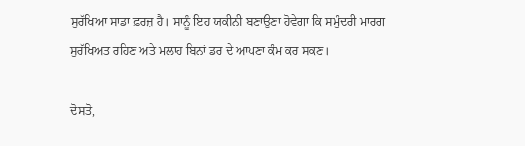ਸੁਰੱਖਿਆ ਸਾਡਾ ਫ਼ਰਜ਼ ਹੈ। ਸਾਨੂੰ ਇਹ ਯਕੀਨੀ ਬਣਾਉਣਾ ਹੋਵੇਗਾ ਕਿ ਸਮੁੰਦਰੀ ਮਾਰਗ ਸੁਰੱਖਿਅਤ ਰਹਿਣ ਅਤੇ ਮਲਾਹ ਬਿਨਾਂ ਡਰ ਦੇ ਆਪਣਾ ਕੰਮ ਕਰ ਸਕਣ।

ਦੋਸਤੋ,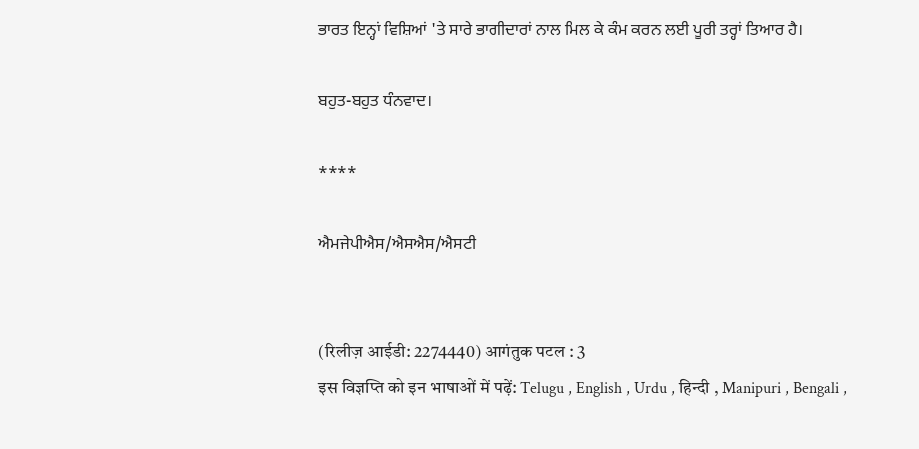ਭਾਰਤ ਇਨ੍ਹਾਂ ਵਿਸ਼ਿਆਂ 'ਤੇ ਸਾਰੇ ਭਾਗੀਦਾਰਾਂ ਨਾਲ ਮਿਲ ਕੇ ਕੰਮ ਕਰਨ ਲਈ ਪੂਰੀ ਤਰ੍ਹਾਂ ਤਿਆਰ ਹੈ।

ਬਹੁਤ-ਬਹੁਤ ਧੰਨਵਾਦ।

****

ਐਮਜੇਪੀਐਸ/ਐਸਐਸ/ਐਸਟੀ


(रिलीज़ आईडी: 2274440) आगंतुक पटल : 3
इस विज्ञप्ति को इन भाषाओं में पढ़ें: Telugu , English , Urdu , हिन्दी , Manipuri , Bengali ,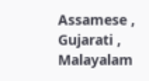Assamese , Gujarati , Malayalam